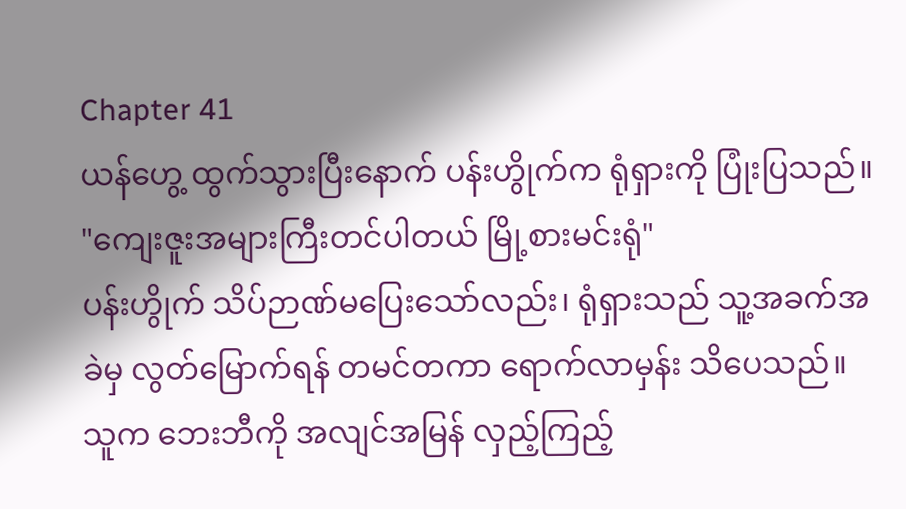Chapter 41
ယန်ဟွေ့ ထွက်သွားပြီးနောက် ပန်းဟွိုက်က ရုံရှားကို ပြုံးပြသည်။
"ကျေးဇူးအများကြီးတင်ပါတယ် မြို့စားမင်းရုံ"
ပန်းဟွိုက် သိပ်ဉာဏ်မပြေးသော်လည်း၊ ရုံရှားသည် သူ့အခက်အခဲမှ လွတ်မြောက်ရန် တမင်တကာ ရောက်လာမှန်း သိပေသည်။ သူက ဘေးဘီကို အလျင်အမြန် လှည့်ကြည့်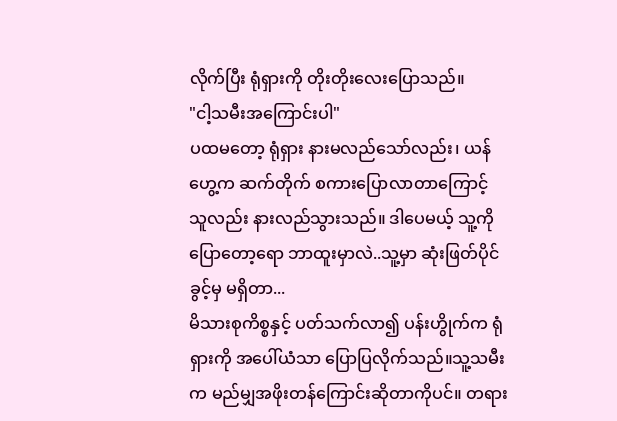လိုက်ပြီး ရုံရှားကို တိုးတိုးလေးပြောသည်။
"ငါ့သမီးအကြောင်းပါ"
ပထမတော့ ရုံရှား နားမလည်သော်လည်း၊ ယန်ဟွေ့က ဆက်တိုက် စကားပြောလာတာကြောင့် သူလည်း နားလည်သွားသည်။ ဒါပေမယ့် သူ့ကို ပြောတော့ရော ဘာထူးမှာလဲ..သူ့မှာ ဆုံးဖြတ်ပိုင်ခွင့်မှ မရှိတာ...
မိသားစုကိစ္စနှင့် ပတ်သက်လာ၍ ပန်းဟွိုက်က ရုံရှားကို အပေါ်ယံသာ ပြောပြလိုက်သည်။သူ့သမီးက မည်မျှအဖိုးတန်ကြောင်းဆိုတာကိုပင်။ တရား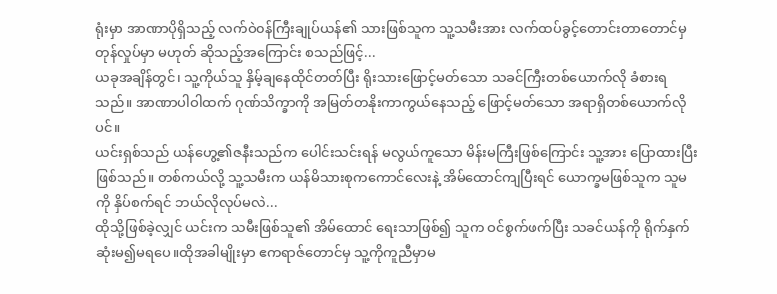ရုံးမှာ အာဏာပိုရှိသည့် လက်ဝဲ၀န်ကြီးချုပ်ယန်၏ သားဖြစ်သူက သူ့သမီးအား လက်ထပ်ခွင့်တောင်းတာတောင်မှ တုန်လှုပ်မှာ မဟုတ် ဆိုသည့်အကြောင်း စသည်ဖြင့်...
ယခုအချိန်တွင်၊ သူ့ကိုယ်သူ နှိမ့်ချနေထိုင်တတ်ပြီး ရိုးသားဖြောင့်မတ်သော သခင်ကြီးတစ်ယောက်လို ခံစားရသည်။ အာဏာပါဝါထက် ဂုဏ်သိက္ခာကို အမြတ်တနိုးကာကွယ်နေသည့် ဖြောင့်မတ်သော အရာရှိတစ်ယောက်လိုပင်။
ယင်းရှစ်သည် ယန်ဟွေ့၏ဇနီးသည်က ပေါင်းသင်းရန် မလွယ်ကူသော မိန်းမကြီးဖြစ်ကြောင်း သူ့အား ပြောထားပြီးဖြစ်သည်။ တစ်ကယ်လို့ သူ့သမီးက ယန်မိသားစုကကောင်လေးနဲ့ အိမ်ထောင်ကျပြီးရင် ယောက္ခမဖြစ်သူက သူမကို နှိပ်စက်ရင် ဘယ်လိုလုပ်မလဲ...
ထိုသို့ဖြစ်ခဲ့လျှင် ယင်းက သမီးဖြစ်သူ၏ အိမ်ထောင် ရေးသာဖြစ်၍ သူက ဝင်စွက်ဖက်ပြီး သခင်ယန်ကို ရိုက်နှက်ဆုံးမ၍မရပေ။ထိုအခါမျိုးမှာ ဧကရာဇ်တောင်မှ သူ့ကိုကူညီမှာမ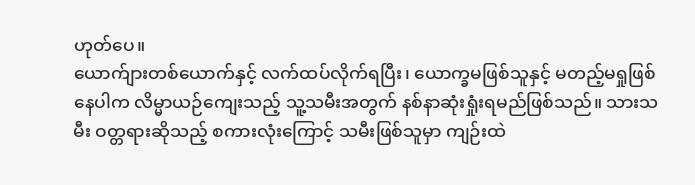ဟုတ်ပေ။
ယောက်ျားတစ်ယောက်နှင့် လက်ထပ်လိုက်ရပြီး၊ ယောက္ခမဖြစ်သူနှင့် မတည့်မရှုဖြစ်နေပါက လိမ္မာယဉ်ကျေးသည့် သူ့သမီးအတွက် နစ်နာဆုံးရှုံးရမည်ဖြစ်သည်။ သားသမီး ဝတ္တရားဆိုသည့် စကားလုံးကြောင့် သမီးဖြစ်သူမှာ ကျဉ်းထဲ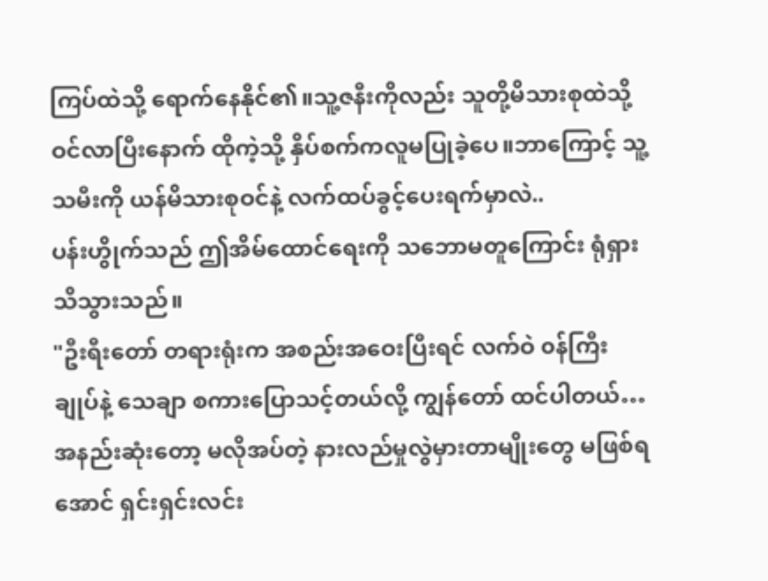ကြပ်ထဲသို့ ရောက်နေနိုင်၏။သူ့ဇနီးကိုလည်း သူတို့မိသားစုထဲသို့ဝင်လာပြီးနောက် ထိုကဲ့သို့ နှိပ်စက်ကလူမပြုခဲ့ပေ။ဘာကြောင့် သူ့သမီးကို ယန်မိသားစုဝင်နဲ့ လက်ထပ်ခွင့်ပေးရက်မှာလဲ..
ပန်းဟွိုက်သည် ဤအိမ်ထောင်ရေးကို သဘောမတူကြောင်း ရုံရှား သိသွားသည်။
"ဦးရီးတော် တရားရုံးက အစည်းအဝေးပြီးရင် လက်ဝဲ ၀န်ကြီးချုပ်နဲ့ သေချာ စကားပြောသင့်တယ်လို့ ကျွန်တော် ထင်ပါတယ်…အနည်းဆုံးတော့ မလိုအပ်တဲ့ နားလည်မှုလွဲမှားတာမျိုးတွေ မဖြစ်ရအောင် ရှင်းရှင်းလင်း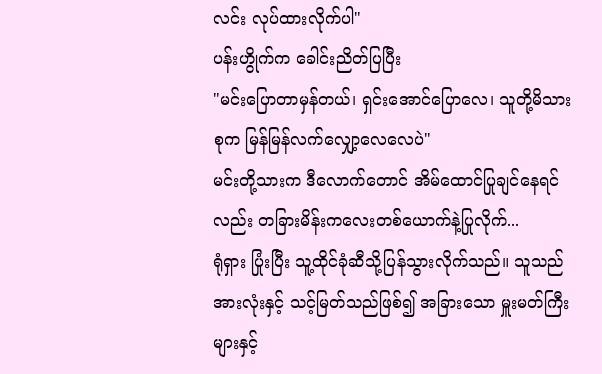လင်း လုပ်ထားလိုက်ပါ"
ပန်းဟွိုက်က ခေါင်းညိတ်ပြပြီး
"မင်းပြောတာမှန်တယ်၊ ရှင်းအောင်ပြောလေ၊ သူတို့မိသားစုက မြန်မြန်လက်လျှော့လေလေပဲ"
မင်းတို့သားက ဒီလောက်တောင် အိမ်ထောင်ပြုချင်နေရင်လည်း တခြားမိန်းကလေးတစ်ယောက်နဲ့ပြုလိုက်...
ရုံရှား ပြုံးပြီး သူ့ထိုင်ခုံဆီသို့ပြန်သွားလိုက်သည်။ သူသည် အားလုံးနှင့် သင့်မြတ်သည်ဖြစ်၍ အခြားသော မှူးမတ်ကြီးများနှင့်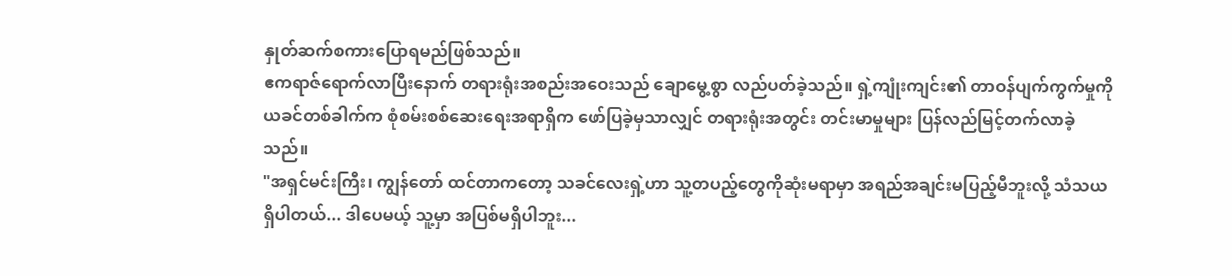နှုတ်ဆက်စကားပြောရမည်ဖြစ်သည်။
ဧကရာဇ်ရောက်လာပြီးနောက် တရားရုံးအစည်းအဝေးသည် ချောမွေ့စွာ လည်ပတ်ခဲ့သည်။ ရှဲ့ကျုံးကျင်း၏ တာဝန်ပျက်ကွက်မှုကို ယခင်တစ်ခါက်က စုံစမ်းစစ်ဆေးရေးအရာရှိက ဖော်ပြခဲ့မှသာလျှင် တရားရုံးအတွင်း တင်းမာမှုများ ပြန်လည်မြင့်တက်လာခဲ့သည်။
"အရှင်မင်းကြီး၊ ကျွန်တော် ထင်တာကတော့ သခင်လေးရှဲ့ဟာ သူ့တပည့်တွေကိုဆုံးမရာမှာ အရည်အချင်းမပြည့်မီဘူးလို့ သံသယရှိပါတယ်... ဒါပေမယ့် သူ့မှာ အပြစ်မရှိပါဘူး...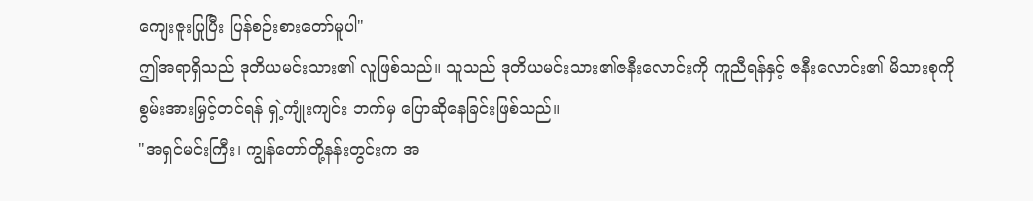ကျေးဇူးပြုပြီး ပြန်စဉ်းစားတော်မူပါ"
ဤအရာရှိသည် ဒုတိယမင်းသား၏ လူဖြစ်သည်။ သူသည် ဒုတိယမင်းသား၏ဇနီးလောင်းကို ကူညီရန်နှင့် ဇနီးလောင်း၏ မိသားစုကို စွမ်းအားမြှင့်တင်ရန် ရှဲ့ကျုံးကျင်း ဘက်မှ ပြောဆိုနေခြင်းဖြစ်သည်။
"အရှင်မင်းကြီး၊ ကျွန်တော်တို့နန်းတွင်းက အ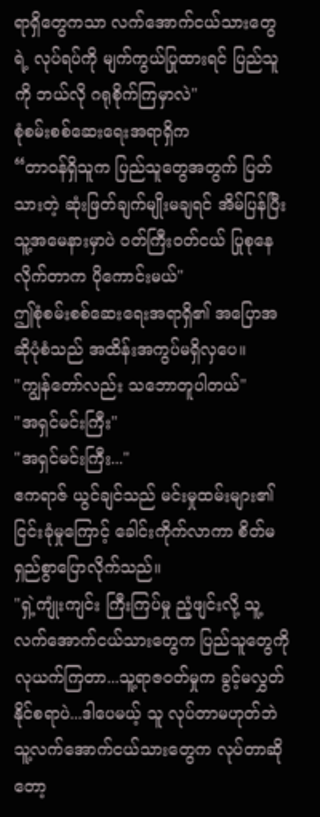ရာရှိတွေကသာ လက်အောက်ငယ်သားတွေရဲ့ လုပ်ရပ်ကို မျက်ကွယ်ပြုထားရင် ပြည်သူကို ဘယ်လို ဂရုစိုက်ကြမှာလဲ"
စုံစမ်းစစ်ဆေးရေးအရာရှိက
“တာဝန်ရှိသူက ပြည်သူတွေအတွက် ပြတ်သားတဲ့ ဆုံးဖြတ်ချက်မျိုးမချရင် အိမ်ပြန်ပြီး သူ့အမေနားမှာပဲ ဝတ်ကြီးဝတ်ငယ် ပြုစုနေလိုက်တာက ပိုကောင်းမယ်"
ဤစုံစမ်းစစ်ဆေးရေးအရာရှိ၏ အပြောအဆိုပုံစံသည် အထိန်းအကွပ်မရှိလှပေ။
"ကျွန်တော်လည်း သဘောတူပါတယ်"
"အရှင်မင်းကြီး"
"အရှင်မင်းကြီး..."
ဧကရာဇ် ယွင်ချင်သည် မင်းမှုထမ်းများ၏ ငြင်းခုံမှုကြောင့် ခေါင်းကိုက်လာကာ စိတ်မရှည်စွာပြောလိုက်သည်။
"ရှဲ့ကျုံးကျင်း ကြီးကြပ်မှု ညံ့ဖျင်းလို့ သူ့လက်အောက်ငယ်သားတွေက ပြည်သူတွေကို လုယက်ကြတာ...သူ့ရာဇ၀တ်မှုက ခွင့်မလွှတ်နိုင်စရာပဲ...ဒါပေမယ့် သူ လုပ်တာမဟုတ်ဘဲ သူ့လက်အောက်ငယ်သားတွေက လုပ်တာဆိုတော့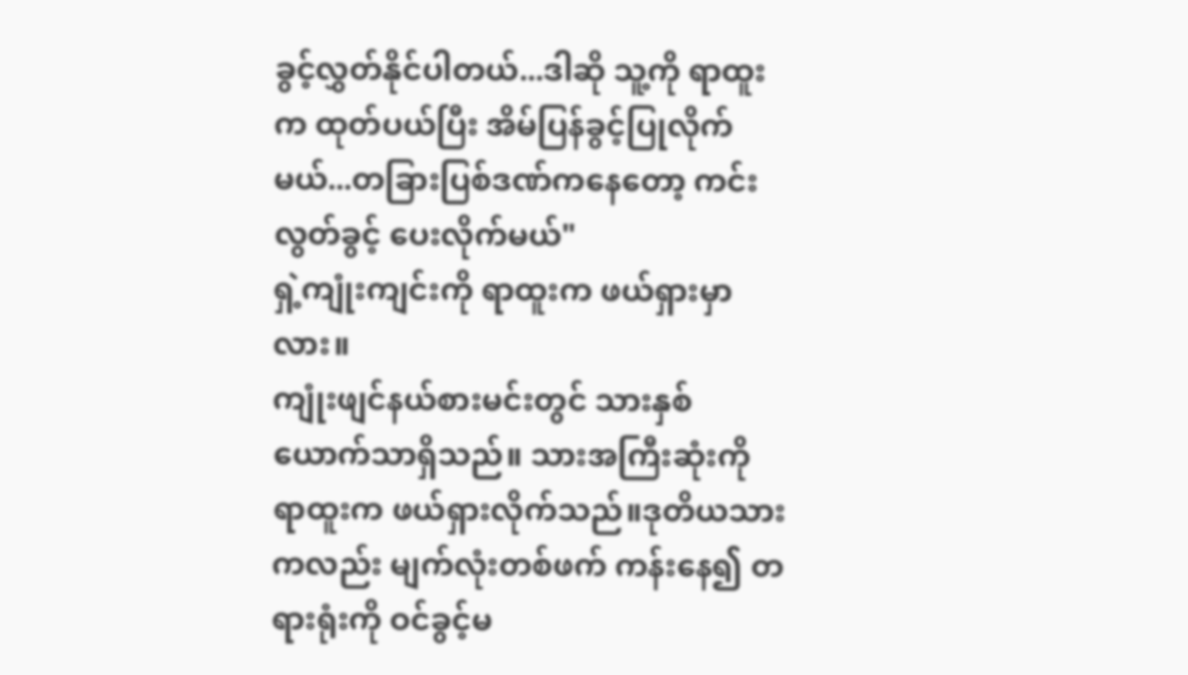ခွင့်လွှတ်နိုင်ပါတယ်...ဒါဆို သူ့ကို ရာထူးက ထုတ်ပယ်ပြီး အိမ်ပြန်ခွင့်ပြုလိုက်မယ်...တခြားပြစ်ဒဏ်ကနေတော့ ကင်းလွတ်ခွင့် ပေးလိုက်မယ်"
ရှဲ့ကျုံးကျင်းကို ရာထူးက ဖယ်ရှားမှာလား။
ကျုံးဖျင်နယ်စားမင်းတွင် သားနှစ်ယောက်သာရှိသည်။ သားအကြီးဆုံးကို ရာထူးက ဖယ်ရှားလိုက်သည်။ဒုတိယသားကလည်း မျက်လုံးတစ်ဖက် ကန်းနေ၍ တရားရုံးကို ဝင်ခွင့်မ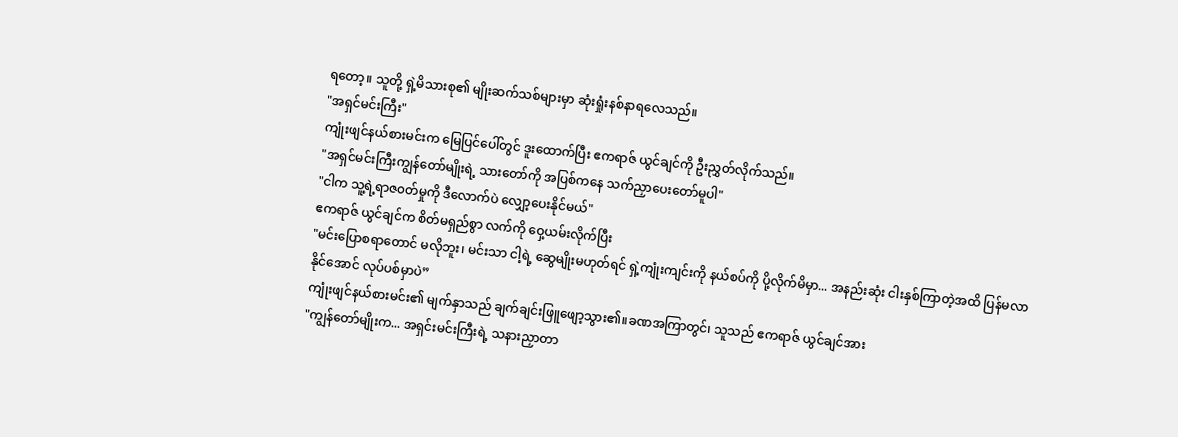ရတော့။ သူတို့ ရှဲ့မိသားစု၏ မျိုးဆက်သစ်များမှာ ဆုံးရှုံးနစ်နာရလေသည်။
"အရှင်မင်းကြီး"
ကျုံးဖျင်နယ်စားမင်းက မြေပြင်ပေါ်တွင် ဒူးထောက်ပြီး ဧကရာဇ် ယွင်ချင်ကို ဦးညွှတ်လိုက်သည်။
"အရှင်မင်းကြီးကျွန်တော်မျိုးရဲ့ သားတော်ကို အပြစ်ကနေ သက်ညှာပေးတော်မူပါ"
"ငါက သူ့ရဲ့ရာဇ၀တ်မှုကို ဒီလောက်ပဲ လျှော့ပေးနိုင်မယ်"
ဧကရာဇ် ယွင်ချင်က စိတ်မရှည်စွာ လက်ကို ဝှေ့ယမ်းလိုက်ပြီး
"မင်းပြောစရာတောင် မလိုဘူး၊ မင်းသာ ငါ့ရဲ့ ဆွေမျိုးမဟုတ်ရင် ရှဲ့ကျုံးကျင်းကို နယ်စပ်ကို ပို့လိုက်မိမှာ... အနည်းဆုံး ငါးနှစ်ကြာတဲ့အထိ ပြန်မလာနိုင်အောင် လုပ်ပစ်မှာပဲ”
ကျုံးဖျင်နယ်စားမင်း၏ မျက်နှာသည် ချက်ချင်းဖြူဖျော့သွား၏။ခဏအကြာတွင်၊ သူသည် ဧကရာဇ် ယွင်ချင်အား
"ကျွန်တော်မျိုးက... အရှင်းမင်းကြီးရဲ့ သနားညှာတာ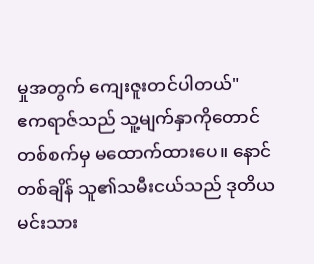မှုအတွက် ကျေးဇူးတင်ပါတယ်"
ဧကရာဇ်သည် သူ့မျက်နှာကိုတောင် တစ်စက်မှ မထောက်ထားပေ။ နောင်တစ်ချိန် သူ၏သမီးငယ်သည် ဒုတိယမင်းသား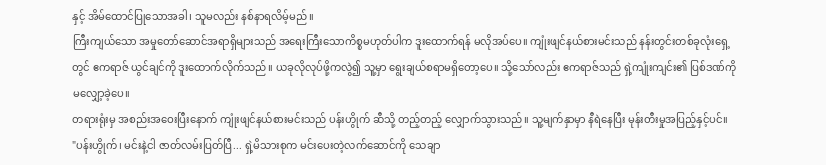နှင့် အိမ်ထောင်ပြုသောအခါ၊ သူမလည်း နစ်နာရလိမ့်မည်။
ကြီးကျယ်သော အမှုတော်ဆောင်အရာရှိများသည် အရေးကြီးသောကိစ္စမဟုတ်ပါက ဒူးထောက်ရန် မလိုအပ်ပေ။ ကျုံးဖျင်နယ်စားမင်းသည် နန်းတွင်းတစ်ခုလုံးရှေ့တွင် ဧကရာဇ် ယွင်ချင်ကို ဒူးထောက်လိုက်သည်။ ယခုလိုလုပ်ဖို့ကလွဲ၍ သူ့မှာ ရွေးချယ်စရာမရှိတော့ပေ။ သို့သော်လည်း ဧကရာဇ်သည် ရှဲ့ကျုံးကျင်း၏ ပြစ်ဒဏ်ကို မလျှော့ခဲ့ပေ။
တရားရုံးမှ အစည်းအဝေးပြီးနောက် ကျုံးဖျင်နယ်စားမင်းသည် ပန်းဟွိုက် ဆီသို့ တည့်တည့် လျှောက်သွားသည်။ သူ့မျက်နှာမှာ နီရဲနေပြီး မုန်းတီးမှုအပြည့်နှင့်ပင်။
"ပန်းဟွိုက်၊ မင်းနဲ့ငါ ဇာတ်လမ်းပြတ်ပြီ... ရှဲ့မိသားစုက မင်းပေးတဲ့လက်ဆောင်ကို သေချာ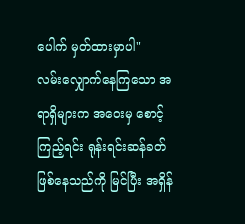ပေါက် မှတ်ထားမှာပါ"
လမ်းလျှောက်နေကြသော အရာရှိများက အဝေးမှ စောင့်ကြည့်ရင်း ရုန်းရင်းဆန်ခတ် ဖြစ်နေသည်ကို မြင်ပြီး အရှိန်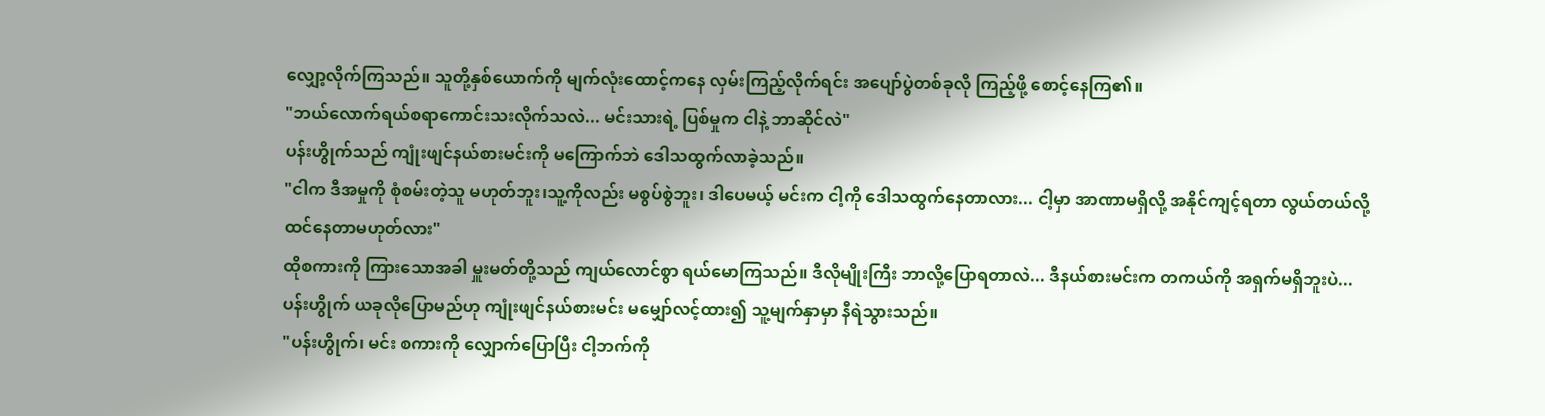လျှော့လိုက်ကြသည်။ သူတို့နှစ်ယောက်ကို မျက်လုံးထောင့်ကနေ လှမ်းကြည့်လိုက်ရင်း အပျော်ပွဲတစ်ခုလို ကြည့်ဖို့ စောင့်နေကြ၏။
"ဘယ်လောက်ရယ်စရာကောင်းသးလိုက်သလဲ... မင်းသားရဲ့ ပြစ်မှုက ငါနဲ့ ဘာဆိုင်လဲ"
ပန်းဟွိုက်သည် ကျုံးဖျင်နယ်စားမင်းကို မကြောက်ဘဲ ဒေါသထွက်လာခဲ့သည်။
"ငါက ဒီအမှုကို စုံစမ်းတဲ့သူ မဟုတ်ဘူး၊သူ့ကိုလည်း မစွပ်စွဲဘူး၊ ဒါပေမယ့် မင်းက ငါ့ကို ဒေါသထွက်နေတာလား... ငါ့မှာ အာဏာမရှိလို့ အနိုင်ကျင့်ရတာ လွယ်တယ်လို့ ထင်နေတာမဟုတ်လား"
ထိုစကားကို ကြားသောအခါ မှူးမတ်တို့သည် ကျယ်လောင်စွာ ရယ်မောကြသည်။ ဒီလိုမျိုးကြီး ဘာလို့ပြောရတာလဲ... ဒီနယ်စားမင်းက တကယ်ကို အရှက်မရှိဘူးပဲ...
ပန်းဟွိုက် ယခုလိုပြောမည်ဟု ကျုံးဖျင်နယ်စားမင်း မမျှော်လင့်ထား၍ သူ့မျက်နှာမှာ နီရဲသွားသည်။
"ပန်းဟွိုက်၊ မင်း စကားကို လျှောက်ပြောပြီး ငါ့ဘက်ကို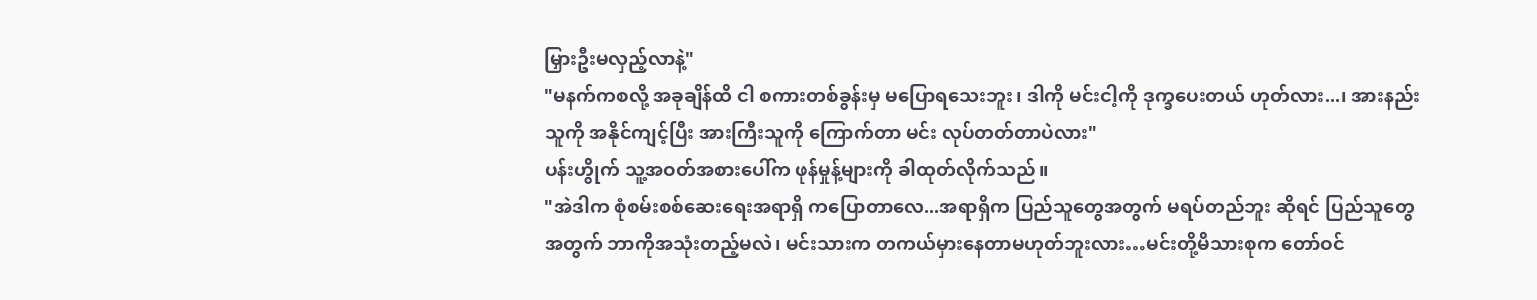မြှားဦးမလှည့်လာနဲ့"
"မနက်ကစလို့ အခုချိန်ထိ ငါ စကားတစ်ခွန်းမှ မပြောရသေးဘူး၊ ဒါကို မင်းငါ့ကို ဒုက္ခပေးတယ် ဟုတ်လား...၊ အားနည်းသူကို အနိုင်ကျင့်ပြီး အားကြီးသူကို ကြောက်တာ မင်း လုပ်တတ်တာပဲလား"
ပန်းဟွိုက် သူ့အဝတ်အစားပေါ်က ဖုန်မှုန့်များကို ခါထုတ်လိုက်သည်။
"အဲဒါက စုံစမ်းစစ်ဆေးရေးအရာရှိ ကပြောတာလေ...အရာရှိက ပြည်သူတွေအတွက် မရပ်တည်ဘူး ဆိုရင် ပြည်သူတွေအတွက် ဘာကိုအသုံးတည့်မလဲ၊ မင်းသားက တကယ်မှားနေတာမဟုတ်ဘူးလား…မင်းတို့မိသားစုက တော်ဝင်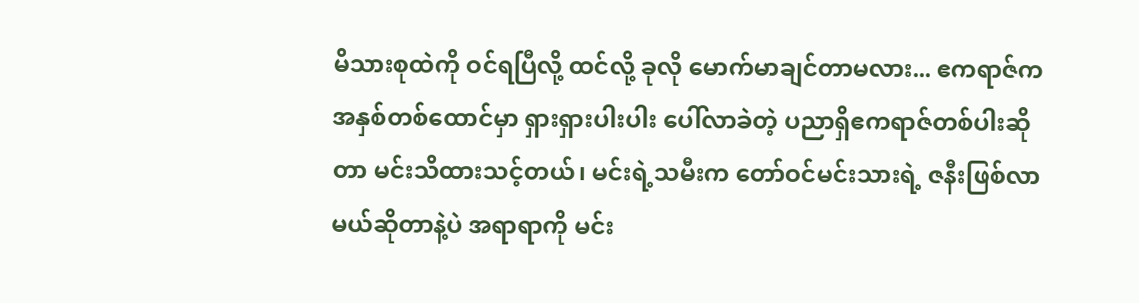မိသားစုထဲကို ဝင်ရပြီလို့ ထင်လို့ ခုလို မောက်မာချင်တာမလား... ဧကရာဇ်က အနှစ်တစ်ထောင်မှာ ရှားရှားပါးပါး ပေါ်လာခဲတဲ့ ပညာရှိဧကရာဇ်တစ်ပါးဆိုတာ မင်းသိထားသင့်တယ်၊ မင်းရဲ့သမီးက တော်ဝင်မင်းသားရဲ့ ဇနီးဖြစ်လာမယ်ဆိုတာနဲ့ပဲ အရာရာကို မင်း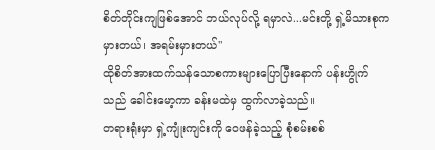စိတ်တိုင်းကျဖြစ်အောင် ဘယ်လုပ်လို့ ရမှာလဲ...မင်းတို့ ရှဲ့မိသားစုက မှားတယ်၊ အရမ်းမှားတယ်"
ထိုစိတ်အားထက်သန်သောစကားများပြောပြီးနောက် ပန်းဟွိုက်သည် ခေါင်းမော့ကာ ခန်းမထဲမှ ထွက်လာခဲ့သည်။
တရားရုံးမှာ ရှဲ့ကျုံးကျင်းကို ဝေဖန်ခဲ့သည့် စုံစမ်းစစ်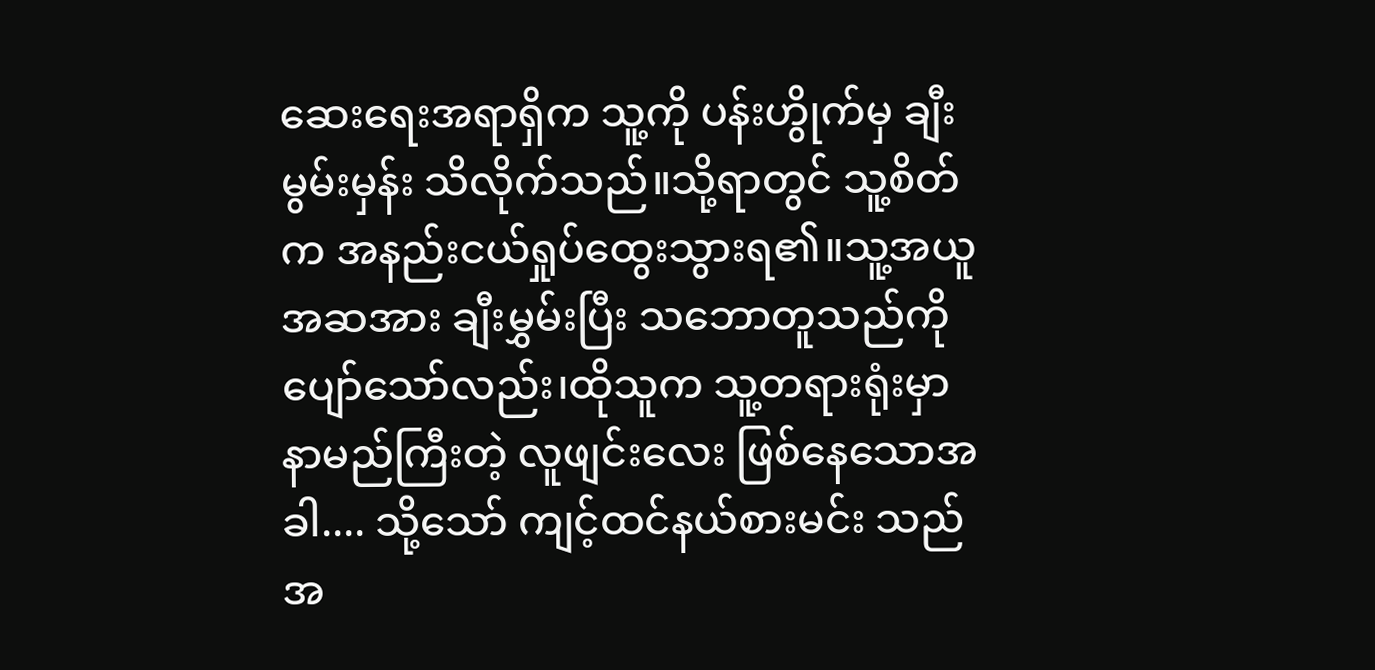ဆေးရေးအရာရှိက သူ့ကို ပန်းဟွိုက်မှ ချီးမွမ်းမှန်း သိလိုက်သည်။သို့ရာတွင် သူ့စိတ်က အနည်းငယ်ရှုပ်ထွေးသွားရ၏။သူ့အယူအဆအား ချီးမွှမ်းပြီး သဘောတူသည်ကို ပျော်သော်လည်း၊ထိုသူက သူ့တရားရုံးမှာ နာမည်ကြီးတဲ့ လူဖျင်းလေး ဖြစ်နေသောအခါ.... သို့သော် ကျင့်ထင်နယ်စားမင်း သည် အ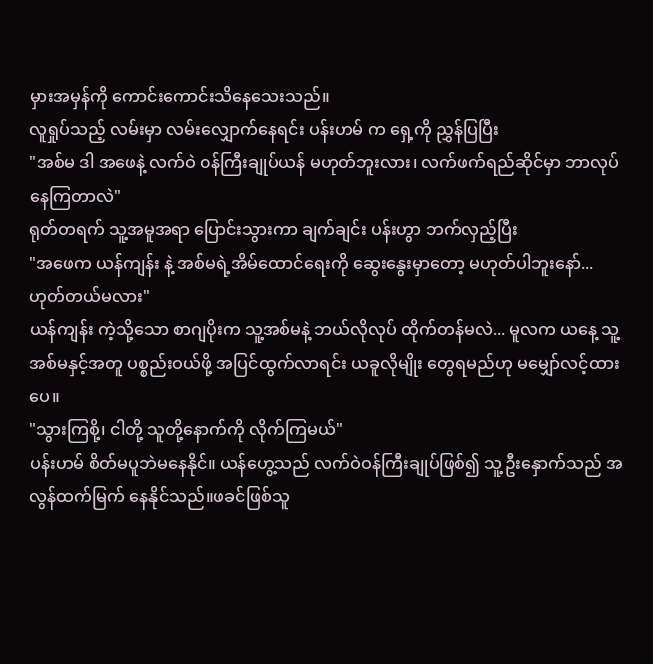မှားအမှန်ကို ကောင်းကောင်းသိနေသေးသည်။
လူရှုပ်သည့် လမ်းမှာ လမ်းလျှောက်နေရင်း ပန်းဟမ် က ရှေ့ကို ညွှန်ပြပြီး
"အစ်မ ဒါ အဖေနဲ့ လက်ဝဲ ၀န်ကြီးချုပ်ယန် မဟုတ်ဘူးလား၊ လက်ဖက်ရည်ဆိုင်မှာ ဘာလုပ်နေကြတာလဲ"
ရုတ်တရက် သူ့အမူအရာ ပြောင်းသွားကာ ချက်ချင်း ပန်းဟွာ ဘက်လှည့်ပြီး
"အဖေက ယန်ကျန်း နဲ့ အစ်မရဲ့အိမ်ထောင်ရေးကို ဆွေးနွေးမှာတော့ မဟုတ်ပါဘူးနော်... ဟုတ်တယ်မလား"
ယန်ကျန်း ကဲ့သို့သော စာဂျပိုးက သူ့အစ်မနဲ့ ဘယ်လိုလုပ် ထိုက်တန်မလဲ... မူလက ယနေ့ သူ့အစ်မနှင့်အတူ ပစ္စည်းဝယ်ဖို့ အပြင်ထွက်လာရင်း ယခူလိုမျိုး တွေရမည်ဟု မမျှော်လင့်ထားပေ။
"သွားကြစို့၊ ငါတို့ သူတို့နောက်ကို လိုက်ကြမယ်"
ပန်းဟမ် စိတ်မပူဘဲမနေနိုင်။ ယန်ဟွေ့သည် လက်ဝဲဝန်ကြီးချုပ်ဖြစ်၍ သူ့ဦးနှောက်သည် အလွန်ထက်မြက် နေနိုင်သည်။ဖခင်ဖြစ်သူ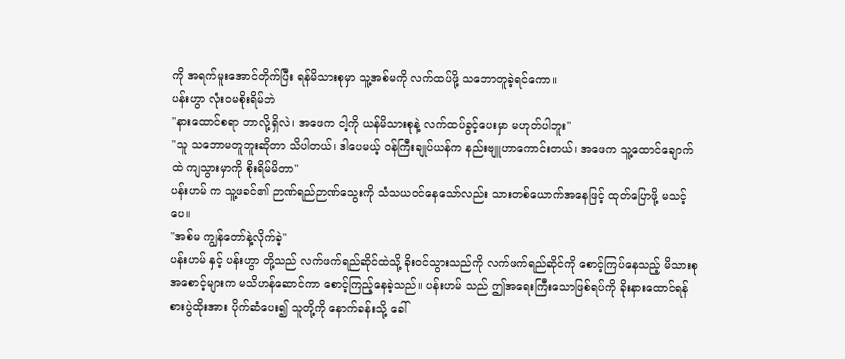ကို အရက်မူးအောင်တိုက်ပြီး ရန်မိသားစုမှာ သူ့အစ်မကို လက်ထပ်ဖို့ သဘောတူခဲ့ရင်ကော။
ပန်းဟွာ လုံးဝမစိုးရိမ်ဘဲ
"နားထောင်စရာ ဘာလို့ရှိလဲ၊ အဖေက ငါ့ကို ယန်မိသားစုနဲ့ လက်ထပ်ခွင့်ပေးမှာ မဟုတ်ပါဘူး"
"သူ သဘောမတူဘူးဆိုတာ သိပါတယ်၊ ဒါပေမယ့် ၀န်ကြီးချုပ်ယန်က နည်းဗျူဟာကောင်းတယ်၊ အဖေက သူ့ထောင်ချောက်ထဲ ကျသွားမှာကို စိုးရိမ်မိတာ"
ပန်းဟမ် က သူ့ဖခင်၏ ဉာဏ်ရည်ဉာဏ်သွေးကို သံသယဝင်နေသော်လည်း သားတစ်ယောက်အနေဖြင့် ထုတ်ပြောဖို့ မသင့်ပေ။
"အစ်မ ကျွန်တော်နဲ့လိုက်ခဲ့"
ပန်းဟမ် နှင့် ပန်းဟွာ တို့သည် လက်ဖက်ရည်ဆိုင်ထဲသို့ ခိုးဝင်သွားသည်ကို လက်ဖက်ရည်ဆိုင်ကို စောင့်ကြပ်နေသည့် မိသားစုအစောင့်များက မသိဟန်ဆောင်ကာ စောင့်ကြည့်နေခဲ့သည်။ ပန်းဟမ် သည် ဤအရေးကြီးသောဖြစ်ရပ်ကို ခိုးနားထောင်ရန် စားပွဲထိုးအား ပိုက်ဆံပေး၍ သူတို့ကို နောက်ခန်းသို့ ခေါ်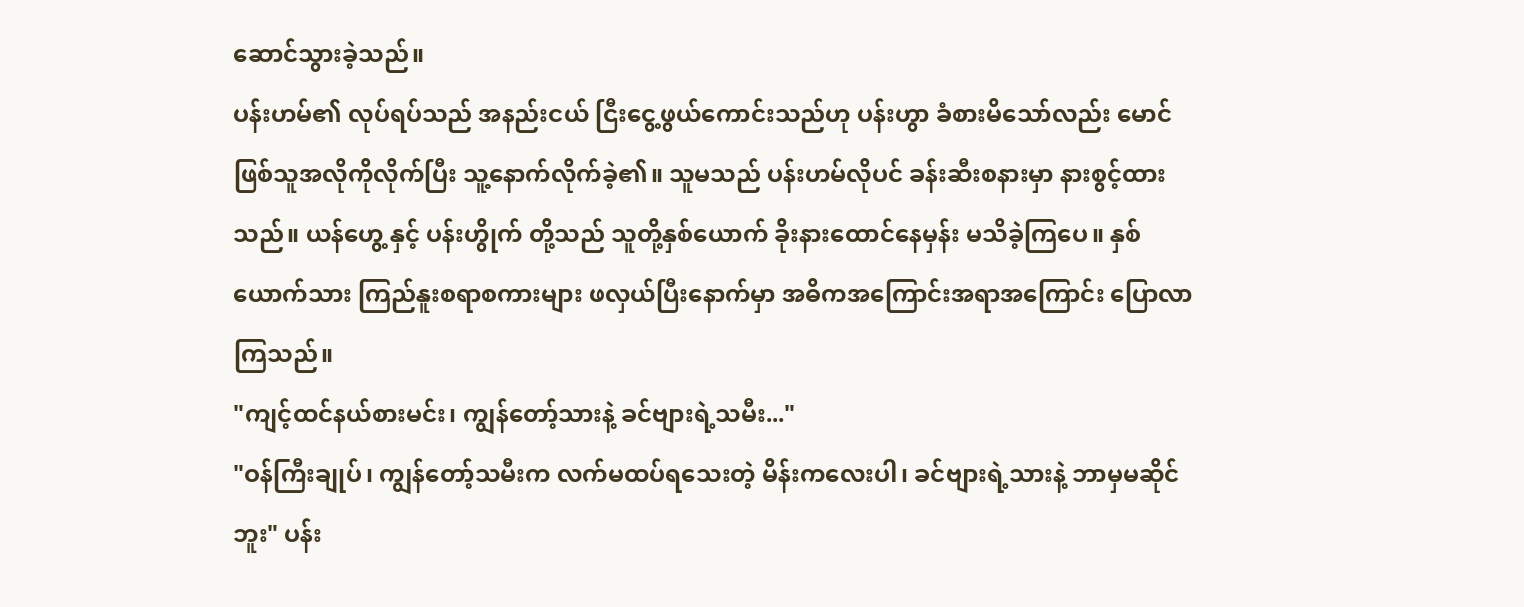ဆောင်သွားခဲ့သည်။
ပန်းဟမ်၏ လုပ်ရပ်သည် အနည်းငယ် ငြီးငွေ့ဖွယ်ကောင်းသည်ဟု ပန်းဟွာ ခံစားမိသော်လည်း မောင်ဖြစ်သူအလိုကိုလိုက်ပြီး သူ့နောက်လိုက်ခဲ့၏။ သူမသည် ပန်းဟမ်လိုပင် ခန်းဆီးစနားမှာ နားစွင့်ထားသည်။ ယန်ဟွေ့ နှင့် ပန်းဟွိုက် တို့သည် သူတို့နှစ်ယောက် ခိုးနားထောင်နေမှန်း မသိခဲ့ကြပေ။ နှစ်ယောက်သား ကြည်နူးစရာစကားများ ဖလှယ်ပြီးနောက်မှာ အဓိကအကြောင်းအရာအကြောင်း ပြောလာကြသည်။
"ကျင့်ထင်နယ်စားမင်း၊ ကျွန်တော့်သားနဲ့ ခင်ဗျားရဲ့သမီး..."
"ဝန်ကြီးချုပ်၊ ကျွန်တော့်သမီးက လက်မထပ်ရသေးတဲ့ မိန်းကလေးပါ၊ ခင်ဗျားရဲ့သားနဲ့ ဘာမှမဆိုင်ဘူး" ပန်း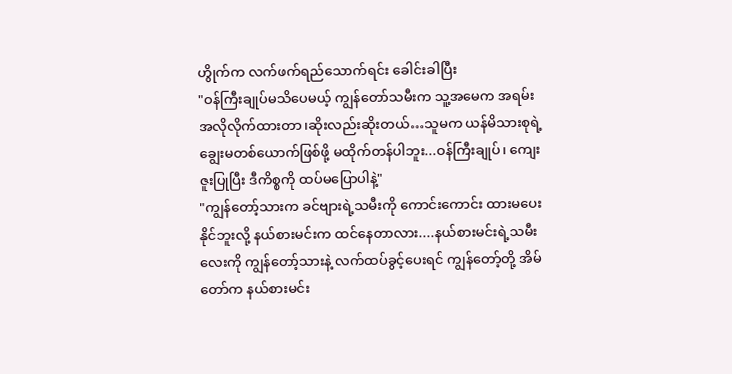ဟွိုက်က လက်ဖက်ရည်သောက်ရင်း ခေါင်းခါပြီး
"ဝန်ကြီးချုပ်မသိပေမယ့် ကျွန်တော်သမီးက သူ့အမေက အရမ်းအလိုလိုက်ထားတာ၊ဆိုးလည်းဆိုးတယ်…သူမက ယန်မိသားစုရဲ့ ချွေးမတစ်ယောက်ဖြစ်ဖို့ မထိုက်တန်ပါဘူး...ဝန်ကြီးချုပ်၊ ကျေးဇူးပြုပြီး ဒီကိစ္စကို ထပ်မပြောပါနဲ့"
"ကျွန်တော့်သားက ခင်ဗျားရဲ့သမီးကို ကောင်းကောင်း ထားမပေးနိုင်ဘူးလို့ နယ်စားမင်းက ထင်နေတာလား....နယ်စားမင်းရဲ့သမီးလေးကို ကျွန်တော့်သားနဲ့ လက်ထပ်ခွင့်ပေးရင် ကျွန်တော့်တို့ အိမ်တော်က နယ်စားမင်း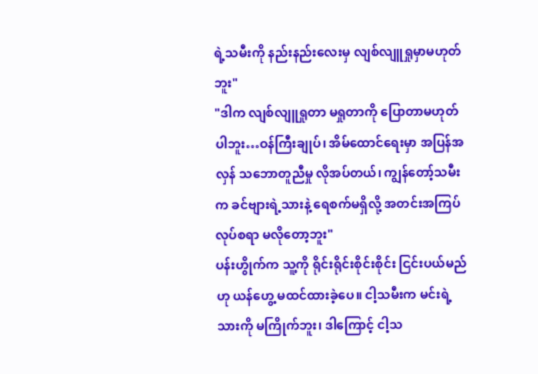ရဲ့သမီးကို နည်းနည်းလေးမှ လျစ်လျူရှုမှာမဟုတ်ဘူး"
"ဒါက လျစ်လျူရှုတာ မရှုတာကို ပြောတာမဟုတ်ပါဘူး…ဝန်ကြီးချုပ်၊ အိမ်ထောင်ရေးမှာ အပြန်အလှန် သဘောတူညီမှု လိုအပ်တယ်၊ ကျွန်တော့်သမီးက ခင်ဗျားရဲ့သားနဲ့ ရေစက်မရှိလို့ အတင်းအကြပ်လုပ်စရာ မလိုတော့ဘူး"
ပန်းဟွိုက်က သူ့ကို ရိုင်းရိုင်းစိုင်းစိုင်း ငြင်းပယ်မည်ဟု ယန်ဟွေ့ မထင်ထားခဲ့ပေ။ ငါ့သမီးက မင်းရဲ့သားကို မကြိုက်ဘူး၊ ဒါကြောင့် ငါ့သ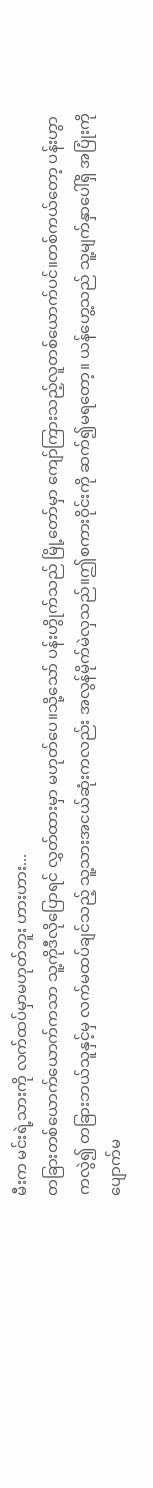မီးက မင်းရဲ့သားကို လက်ထပ်မှာမဟုတ်ဘူး ဟားဟား...
တခြားတစ်ယောက်ယောက်ကသာ သူ့ကိုဒီလိုပြောရင် လွှတ်ထားမှာ မဟုတ်ပေ။သို့သော် ပန်းဟွိုက်သည် မြို့တော်မှာ ကျော်ကြားသည့်လူတစ်ယောက်ပင်။တစ်ကယ်တော့ ပန်းဟွာကလွဲ၍ တခြားဘယ်သူနှင့်မှ လက်မထပ်ချင်သည့် သူ့သားအငယ်ဆုံးကလည်း အလွန်မိုက်မဲလှသည်။ဤစကားဝိုင်းကို ဆက်၍မရတော့။ ယန်ဟွေ့သည် သူ့မျက်နှာပေါ်ရှိ အပြုံးကို ပျောက်မ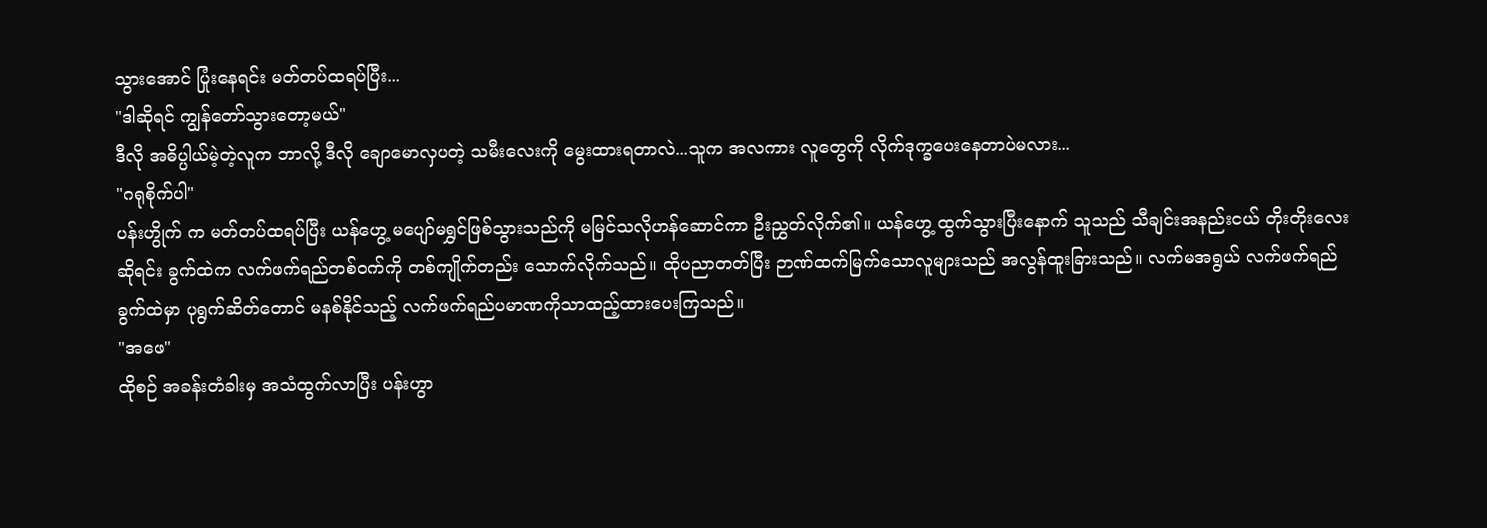သွားအောင် ပြုံးနေရင်း မတ်တပ်ထရပ်ပြီး...
"ဒါဆိုရင် ကျွန်တော်သွားတော့မယ်"
ဒီလို အဓိပ္ပါယ်မဲ့တဲ့လူက ဘာလို့ ဒီလို ချောမောလှပတဲ့ သမီးလေးကို မွေးထားရတာလဲ...သူက အလကား လူတွေကို လိုက်ဒုက္ခပေးနေတာပဲမလား...
"ဂရုစိုက်ပါ"
ပန်းဟွိုက် က မတ်တပ်ထရပ်ပြီး ယန်ဟွေ့ မပျော်မရွှင်ဖြစ်သွားသည်ကို မမြင်သလိုဟန်ဆောင်ကာ ဦးညွှတ်လိုက်၏။ ယန်ဟွေ့ ထွက်သွားပြီးနောက် သူသည် သီချင်းအနည်းငယ် တိုးတိုးလေးဆိုရင်း ခွက်ထဲက လက်ဖက်ရည်တစ်ဝက်ကို တစ်ကျိုက်တည်း သောက်လိုက်သည်။ ထိုပညာတတ်ပြီး ဉာဏ်ထက်မြက်သောလူများသည် အလွန်ထူးခြားသည်။ လက်မအရွယ် လက်ဖက်ရည်ခွက်ထဲမှာ ပုရွက်ဆိတ်တောင် မနစ်နိုင်သည့် လက်ဖက်ရည်ပမာဏကိုသာထည့်ထားပေးကြသည်။
"အဖေ"
ထိုစဉ် အခန်းတံခါးမှ အသံထွက်လာပြီး ပန်းဟွာ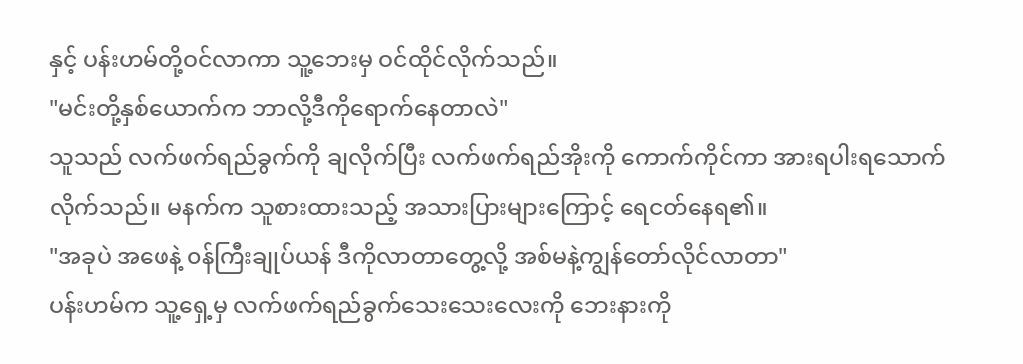နှင့် ပန်းဟမ်တို့ဝင်လာကာ သူ့ဘေးမှ ဝင်ထိုင်လိုက်သည်။
"မင်းတို့နှစ်ယောက်က ဘာလို့ဒီကိုရောက်နေတာလဲ"
သူသည် လက်ဖက်ရည်ခွက်ကို ချလိုက်ပြီး လက်ဖက်ရည်အိုးကို ကောက်ကိုင်ကာ အားရပါးရသောက်လိုက်သည်။ မနက်က သူစားထားသည့် အသားပြားများကြောင့် ရေငတ်နေရ၏။
"အခုပဲ အဖေနဲ့ ၀န်ကြီးချုပ်ယန် ဒီကိုလာတာတွေ့လို့ အစ်မနဲ့ကျွန်တော်လိုင်လာတာ"
ပန်းဟမ်က သူ့ရှေ့မှ လက်ဖက်ရည်ခွက်သေးသေးလေးကို ဘေးနားကို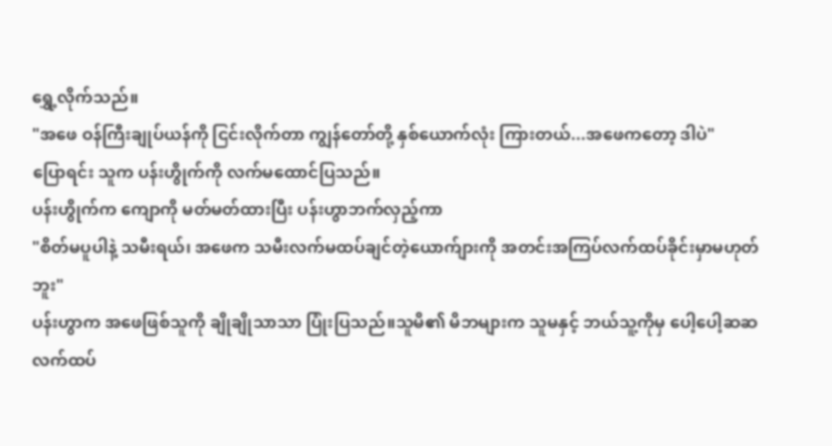ရွှေ့လိုက်သည်။
"အဖေ ဝန်ကြီးချုပ်ယန်ကို ငြင်းလိုက်တာ ကျွန်တော်တို့ နှစ်ယောက်လုံး ကြားတယ်...အဖေကတော့ ဒါပဲ"
ပြောရင်း သူက ပန်းဟွိုက်ကို လက်မထောင်ပြသည်။
ပန်းဟွိုက်က ကျောကို မတ်မတ်ထားပြီး ပန်းဟွာဘက်လှည့်ကာ
"စိတ်မပူပါနဲ့ သမီးရယ်၊ အဖေက သမီးလက်မထပ်ချင်တဲ့ယောက်ျားကို အတင်းအကြပ်လက်ထပ်ခိုင်းမှာမဟုတ်ဘူး"
ပန်းဟွာက အဖေဖြစ်သူကို ချိုချိုသာသာ ပြုံးပြသည်။သူမိ၏ မိဘများက သူမနှင့် ဘယ်သူ့ကိုမှ ပေါ့ပေါ့ဆဆ လက်ထပ်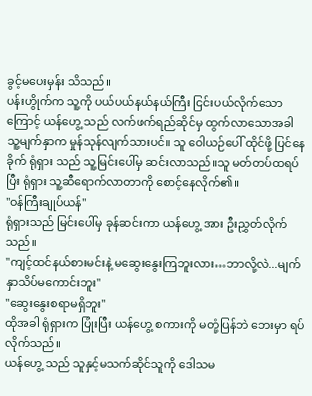ခွင့်မပေးမှန်း သိသည်။
ပန်းဟွိုက်က သူ့ကို ပယ်ပယ်နယ်နယ်ကြီး ငြင်းပယ်လိုက်သောကြောင့် ယန်ဟွေ့ သည် လက်ဖက်ရည်ဆိုင်မှ ထွက်လာသောအခါ သူ့မျက်နှာက မှုန်သုန်လျက်သားပင်။ သူ ဝေါယဉ်ပေါ် ထိုင်ဖို့ ပြင်နေခိုက် ရုံရှား သည် သူ့မြင်းပေါ်မှ ဆင်းလာသည်။သူ မတ်တပ်ထရပ်ပြီး ရုံရှား သူ့ဆီရောက်လာတာကို စောင့်နေလိုက်၏။
"ဝန်ကြီးချုပ်ယန်"
ရုံရှားသည် မြင်းပေါ်မှ ခုန်ဆင်းကာ ယန်ဟွေ့ အား ဦးညွှတ်လိုက်သည်။
"ကျင့်ထင်နယ်စားမင်းနဲ့ မဆွေးနွေးကြဘူးလား…ဘာလို့လဲ...မျက်နှာသိပ်မကောင်းဘူး"
"ဆွေးနွေးစရာမရှိဘူး"
ထိုအခါ ရုံရှားက ပြုံးပြီး ယန်ဟွေ့ စကားကို မတုံ့ပြန်ဘဲ ဘေးမှာ ရပ်လိုက်သည်။
ယန်ဟွေ့ သည် သူနှင့်မသက်ဆိုင်သူကို ဒေါသမ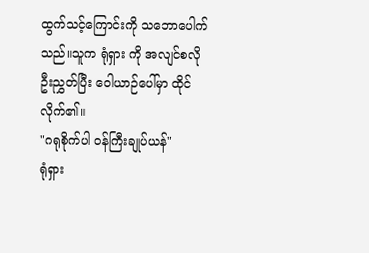ထွက်သင့်ကြောင်းကို သဘောပေါက်သည်။သူက ရုံရှား ကို အလျင်စလို ဦးညွှတ်ပြီး ဝေါယာဉ်ပေါ်မှာ ထိုင်လိုက်၏။
"ဂရုစိုက်ပါ ဝန်ကြီးချုပ်ယန်"
ရုံရှား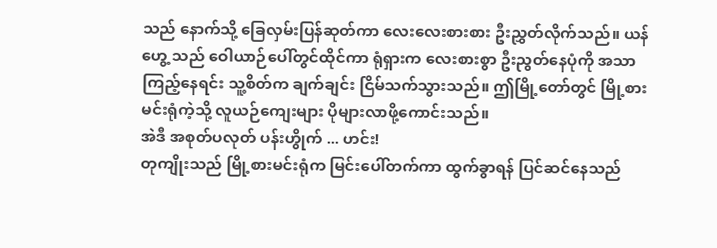သည် နောက်သို့ ခြေလှမ်းပြန်ဆုတ်ကာ လေးလေးစားစား ဦးညွှတ်လိုက်သည်။ ယန်ဟွေ့ သည် ဝေါယာဉ်ပေါ်တွင်ထိုင်ကာ ရုံရှားက လေးစားစွာ ဦးညွတ်နေပုံကို အသာကြည့်နေရင်း သူ့စိတ်က ချက်ချင်း ငြိမ်သက်သွားသည်။ ဤမြို့တော်တွင် မြို့စားမင်းရုံကဲ့သို့ လူယဉ်ကျေးများ ပိုများလာဖို့ကောင်းသည်။
အဲဒီ အစုတ်ပလုတ် ပန်းဟွိုက် ... ဟင်း!
တုကျိုးသည် မြို့စားမင်းရုံက မြင်းပေါ်တက်ကာ ထွက်ခွာရန် ပြင်ဆင်နေသည်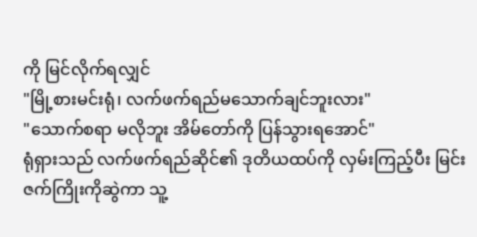ကို မြင်လိုက်ရလျှင်
"မြို့စားမင်းရုံ၊ လက်ဖက်ရည်မသောက်ချင်ဘူးလား"
"သောက်စရာ မလိုဘူး အိမ်တော်ကို ပြန်သွားရအောင်"
ရုံရှားသည် လက်ဖက်ရည်ဆိုင်၏ ဒုတိယထပ်ကို လှမ်းကြည့်ပီး မြင်းဇက်ကြိုးကိုဆွဲကာ သူ့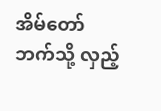အိမ်တော်ဘက်သို့ လှည့်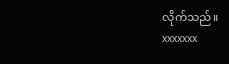လိုက်သည်။
xxxxxxx